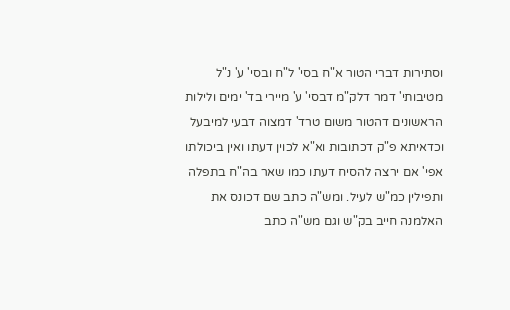וסתירות דברי הטור א"ח בסי' ל"ח ובסי' ע' נ"ל מטיבותי' דמר דלק"מ דבסי' ע' מיירי בד' ימים ולילות הראשונים דהטור משום טרד' דמצוה דבעי למיבעל וכדאיתא פ"ק דכתובות וא"א לכוין דעתו ואין ביכולתו אפי' אם ירצה להסיח דעתו כמו שאר בה"ח בתפלה ותפילין כמ"ש לעיל. ומש"ה כתב שם דכונס את האלמנה חייב בק"ש וגם מש"ה כתב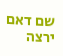שם דאם ירצה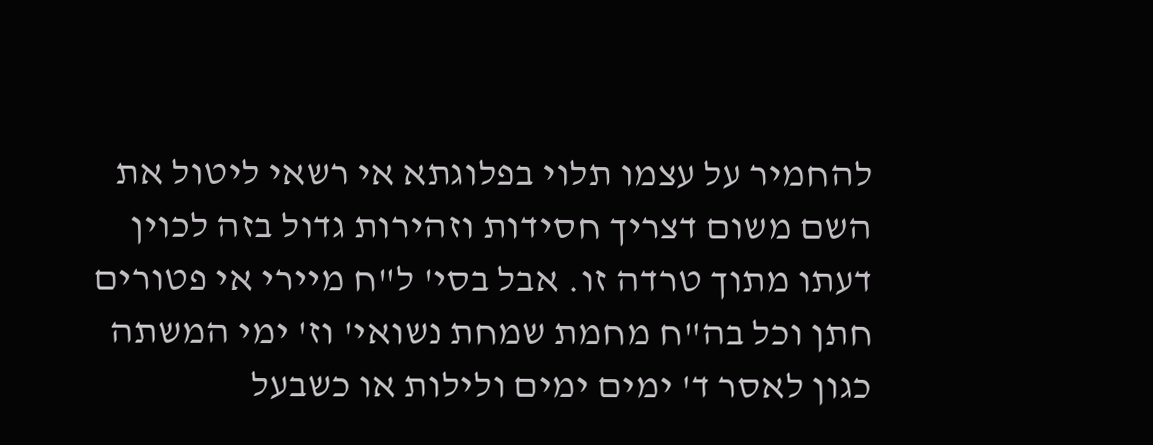להחמיר על עצמו תלוי בפלוגתא אי רשאי ליטול את השם משום דצריך חסידות וזהירות גדול בזה לכוין דעתו מתוך טרדה זו. אבל בסי' ל"ח מיירי אי פטורים חתן וכל בה"ח מחמת שמחת נשואי' וז' ימי המשתה כגון לאסר ד' ימים ימים ולילות או כשבעל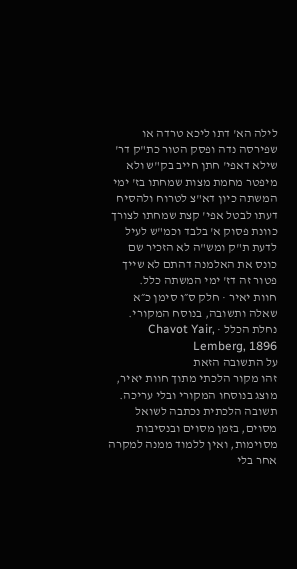לילה הא' דתו ליכא טרדה או שפירסה נדה ופסק הטור כת"ק דר' שילא דאפי' חתן חייב בק"ש ולא מיפטר מחמת מצות שמחתו בז' ימי המשתה כיון דא"צ לטרוח ולהסיח דעתו לבטל אפי' קצת שמחתו לצורך כוונת פסוק א' בלבד וכמ"ש לעיל לדעת ת"ק ומש"ה לא הזכיר שם כונס את האלמנה דהתם לא שייך פטור זה דז' ימי המשתה כלל.
חוות יאיר · חלק ס״ו סימן כ״א
שאלה ותשובה, בנוסח המקורי.
נחלת הכלל · Chavot Yair, Lemberg, 1896
על התשובה הזאת
זהו מקור הלכתי מתוך חוות יאיר, מוצג בנוסחו המקורי ובלי עריכה. תשובה הלכתית נכתבה לשואל מסוים, בזמן מסוים ובנסיבות מסוימות, ואין ללמוד ממנה למקרה אחר בלי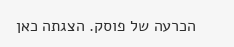הכרעה של פוסק. הצגתה כאן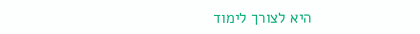היא לצורך לימוד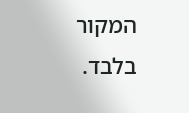המקור בלבד.